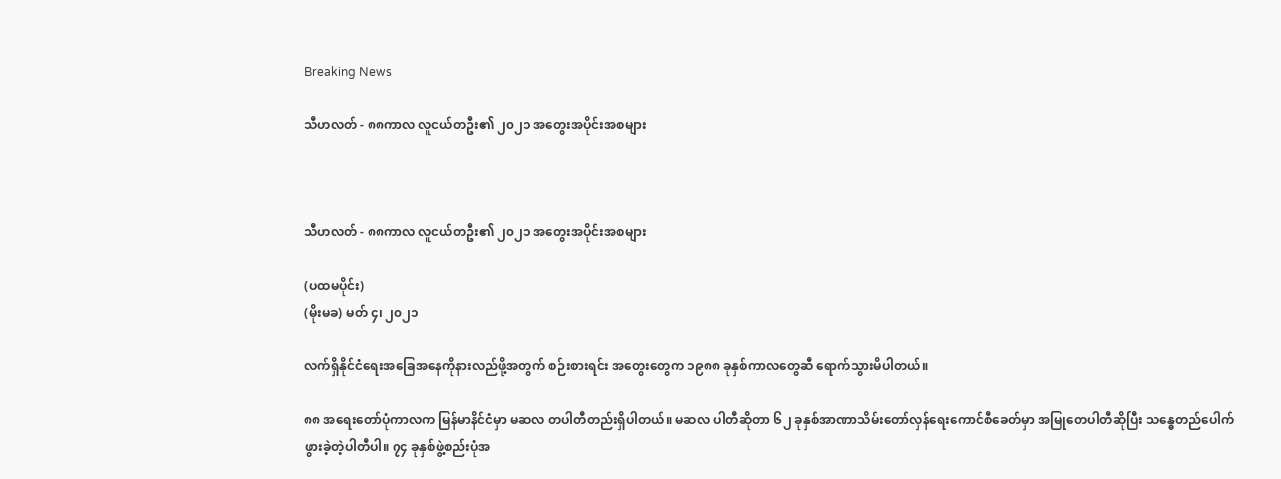Breaking News

သီဟလတ် - ၈၈ကာလ လူငယ်တဦး၏ ၂၀၂၁ အတွေးအပိုင်းအစများ



သီဟလတ် - ၈၈ကာလ လူငယ်တဦး၏ ၂၀၂၁ အတွေးအပိုင်းအစများ

(ပထမပိုင်း)
(မိုးမခ) မတ် ၄၊ ၂၀၂၁

လက်ရှိနိုင်ငံရေးအခြေအနေကိုနားလည်ဖို့အတွက် စဉ်းစားရင်း အတွေးတွေက ၁၉၈၈ ခုနှစ်ကာလတွေဆီ ရောက်သွားမိပါတယ်။

၈၈ အရေးတော်ပုံကာလက မြန်မာနိင်ငံမှာ မဆလ တပါတီတည်းရှိပါတယ်။ မဆလ ပါတီဆိုတာ ၆၂ ခုနှစ်အာဏာသိမ်းတော်လှန်ရေးကောင်စီခေတ်မှာ အမြုတေပါတီဆိုပြီး သန္ဓေတည်‌ပေါက်ဖွားခဲ့တဲ့ပါတီပါ။ ၇၄ ခုနှစ်ဖွဲ့စည်းပုံအ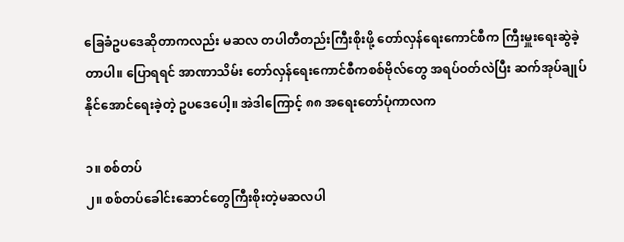ခြေခံဥပဒေဆိုတာကလည်း မဆလ တပါတီတည်းကြီးစိုးဖို့ တော်လှန်ရေးကောင်စီက ကြီးမှူးရေးဆွဲခဲ့တာပါ။ ပြောရရင် အာဏာသိမ်း တော်လှန်ရေးကောင်စီကစစ်ဗိုလ်တွေ အရပ်ဝတ်လဲပြီး ဆက်အုပ်ချုပ်နိုင်အောင်ရေးခဲ့တဲ့ ဥပဒေပေါ့။ အဲဒါကြောင့် ၈၈ အရေးတော်ပုံကာလက

၁။ စစ်တပ်
၂။ စစ်တပ်ခေါင်းဆောင်တွေကြီးစိုးတဲ့မဆလပါ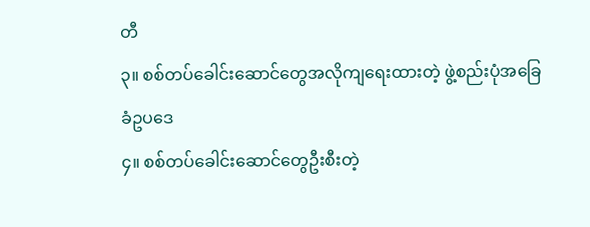တီ
၃။ စစ်တပ်ခေါင်းဆောင်တွေအလိုကျရေးထားတဲ့ ဖွဲ့စည်းပုံအခြေခံဥပဒေ
၄။ စစ်တပ်ခေါင်းဆောင်တွေဦးစီးတဲ့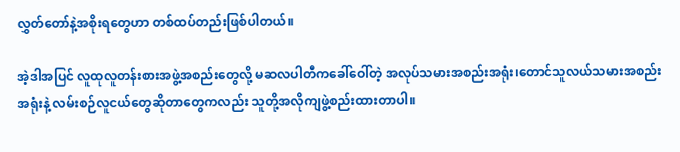လွှတ်တော်နဲ့အစိုးရတွေဟာ တစ်ထပ်တည်းဖြစ်ပါတယ်။

အဲ့ဒါအပြင် လူထုလူတန်းစားအဖွဲ့အစည်း‌တွေလို့ မဆလပါတီကခေါ်ဝေါ်တဲ့ အလုပ်သမားအစည်းအရုံး၊တောင်သူလယ်သမားအစည်းအရုံးနဲ့ လမ်းစဉ်လူငယ်တွေဆိုတာ‌တွေကလည်း သူတို့အလိုကျဖွဲ့စည်းထားတာပါ။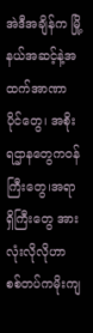အဲဒီအချိန်က မြို့နယ်အဆင့်နဲ့အထက်အာဏာပိုင်တွေ၊ အစိုးရဌာနတွေကဝန်ကြီးတွေ၊အရာရှိကြီးတွေ အားလုံးလိုလိုဟာ စစ်တပ်ကမိုးကျ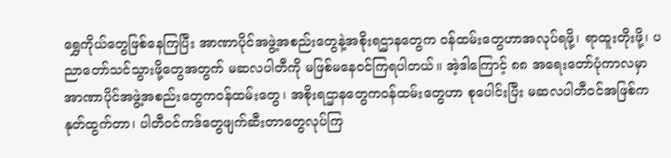ရွှေကိုယ်တွေဖြစ်နေကြပြီး အာဏာပိုင်အဖွဲ့အစည်းတွေနဲ့အစိုးရဌာန‌တွေက ဝန်ထမ်းတွေဟာအလုပ်ရဖို့၊ ရာထူးတိုးဖို့၊ ပညာတော်သင်သွားဖို့တွေအတွက် မဆလပါတီကို မဖြစ်မနေဝင်ကြရပါတယ်။ အဲ့ဒါကြောင့် ၈၈ အရေးတော်ပုံကာလမှာ အာဏာပိုင်အဖွဲ့အစည်းတွေကဝန်ထမ်း‌တွေ၊ အစိုးရဌာန‌တွေကဝန်ထမ်းတွေဟာ စုပေါင်းပြီး မဆလပါတီဝင်အဖြစ်ကနုတ်ထွက်တာ၊ ပါတီဝင်ကဒ်တွေဖျက်ဆီးတာတွေလုပ်ကြ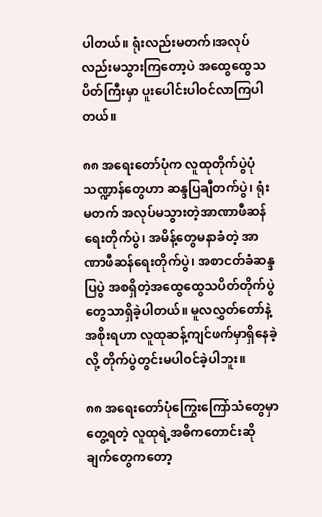ပါတယ်။ ရုံးလည်းမတက်၊အလုပ်လည်းမသွားကြတော့ပဲ အထွေထွေသပိတ်ကြီးမှာ ပူးပေါင်းပါဝင်လာကြပါတယ်။

၈၈ အရေးတော်ပုံက လူထုတိုက်ပွဲပုံသဏ္ဍာန်တွေဟာ ဆန္ဒပြချီတက်ပွဲ၊ ရုံးမတက် အလုပ်မသွားတဲ့အာဏာဖီဆန်ရေးတိုက်ပွဲ၊ အမိန့်တွေမနာခံတဲ့ အာဏာဖီဆန်ရေးတိုက်ပွဲ၊ အစာငတ်ခံဆန္ဒပြပွဲ အစရှိတဲ့အထွေထွေသပိတ်တိုက်ပွဲတွေသာရှိခဲ့ပါတယ်။ မူလလွှတ်တော်နဲ့အစိုးရဟာ လူထုဆန့်ကျင်ဖက်မှာရှိနေခဲ့လို့ တိုက်ပွဲတွင်းမပါဝင်ခဲ့ပါဘူး။

၈၈ အရေးတော်ပုံကြွေးကြော်သံတွေမှာတွေ့ရတဲ့ လူထုရဲ့အဓိကတောင်းဆိုချက်တွေကတော့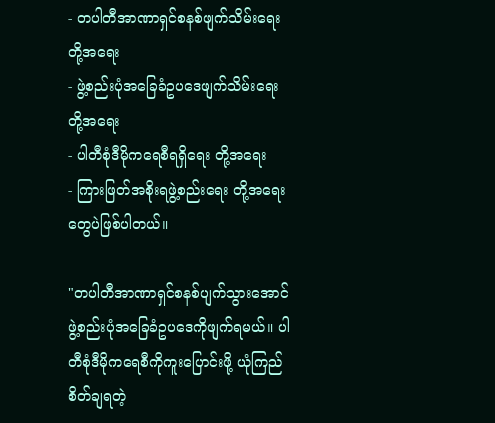- တပါတီအာဏာရှင်စနစ်ဖျက်သိမ်းရေး တို့အရေး
- ဖွဲ့စည်းပုံအခြေခံဥပဒေဖျက်သိမ်းရေး တို့အရေး
- ပါတီစုံဒီမိုကရေစီရရှိရေး တို့အရေး
- ကြားဖြတ်အစိုးရဖွဲ့စည်းရေး တို့အရေး
တွေပဲဖြစ်ပါတယ်။

"တပါတီအာဏာရှင်စနစ်ပျက်သွားအောင် ဖွဲ့စည်းပုံအခြေခံဥပဒေကိုဖျက်ရမယ်။ ပါတီစုံဒီမိုကရေစီကိုကူးပြောင်းဖို့ ယုံကြည်စိတ်ချရတဲ့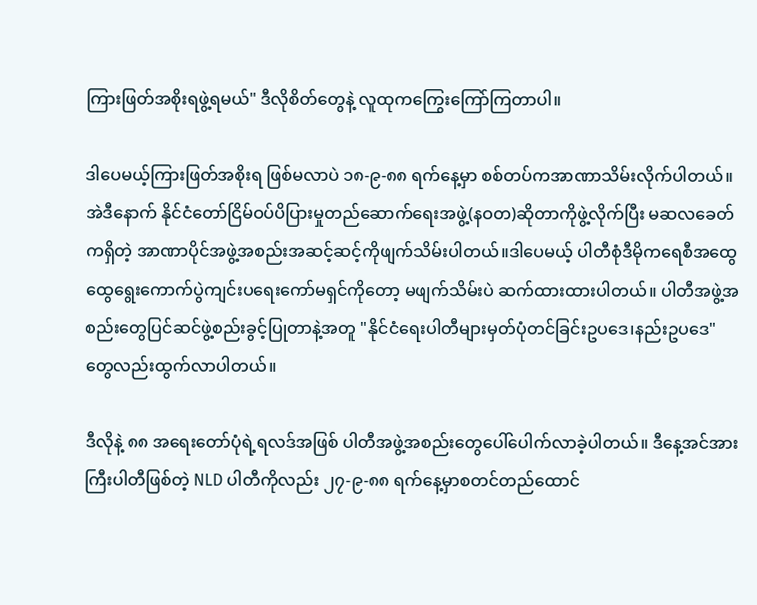ကြားဖြတ်အစိုးရဖွဲ့ရမယ်" ဒီလိုစိတ်တွေနဲ့ လူထုကကြွေးကြော်ကြတာပါ။

ဒါပေမယ့်ကြားဖြတ်အစိုးရ ဖြစ်မလာပဲ ၁၈-၉-၈၈ ရက်နေ့မှာ စစ်တပ်ကအာဏာသိမ်းလိုက်ပါတယ်။ အဲဒီနောက် နိုင်ငံတော်ငြိမ်ဝပ်ပိပြားမှုတည်ဆောက်ရေးအဖွဲ့(နဝတ)ဆိုတာကိုဖွဲ့လိုက်ပြီး မဆလခေတ်ကရှိတဲ့ အာဏာပိုင်အဖွဲ့အစည်းအဆင့်ဆင့်ကိုဖျက်သိမ်းပါတယ်။ဒါပေမယ့် ပါတီစုံဒီမိုကရေစီအထွေထွေရွေးကောက်ပွဲကျင်းပရေးကော်မရှင်ကိုတော့ မဖျက်သိမ်းပဲ ဆက်ထားထားပါတယ်။ ပါတီအဖွဲ့အစည်းတွေပြင်ဆင်ဖွဲ့စည်းခွင့်ပြုတာနဲ့အတူ "နိုင်ငံရေးပါတီများမှတ်ပုံတင်ခြင်းဥပဒေ၊နည်းဥပဒေ" တွေလည်းထွက်လာပါတယ်။

ဒီလိုနဲ့ ၈၈ အရေးတော်ပုံရဲ့ရလဒ်အဖြစ် ပါတီအဖွဲ့အစည်းတွေပေါ်ပေါက်လာခဲ့ပါတယ်။ ဒီနေ့အင်အားကြီးပါတီဖြစ်တဲ့ NLD ပါတီကိုလည်း ၂၇-၉-၈၈ ရက်နေ့မှာစတင်တည်ထောင်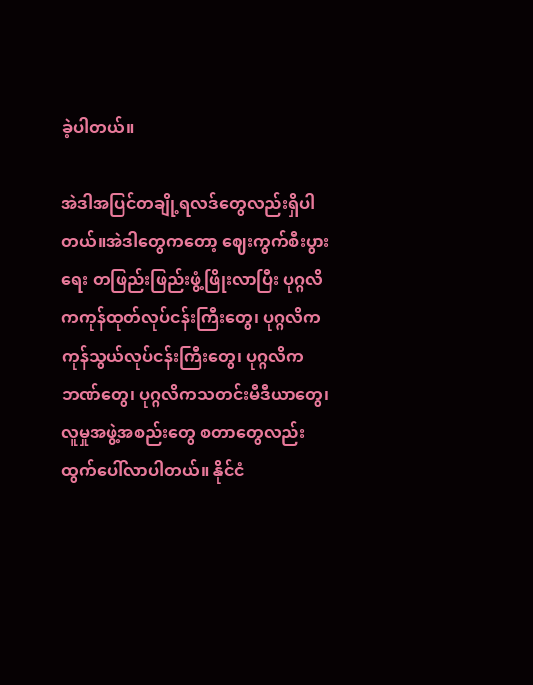ခဲ့ပါတယ်။

အဲဒါအပြင်တချို့ရလဒ်တွေလည်းရှိပါတယ်။အဲဒါတွေကတော့ ဈေးကွက်စီးပွားရေး တဖြည်းဖြည်းဖွံ့ဖြိုးလာပြီး ပုဂ္ဂလိကကုန်ထုတ်လုပ်ငန်းကြီးတွေ၊ ပုဂ္ဂလိကကုန်သွယ်လုပ်ငန်းကြီးတွေ၊ ပုဂ္ဂလိကဘဏ်တွေ၊ ပုဂ္ဂလိကသတင်းမီဒီယာ‌တွေ၊ လူမှုအဖွဲ့အစည်း‌တွေ စတာတွေလည်းထွက်ပေါ်လာပါတယ်။ နိုင်ငံ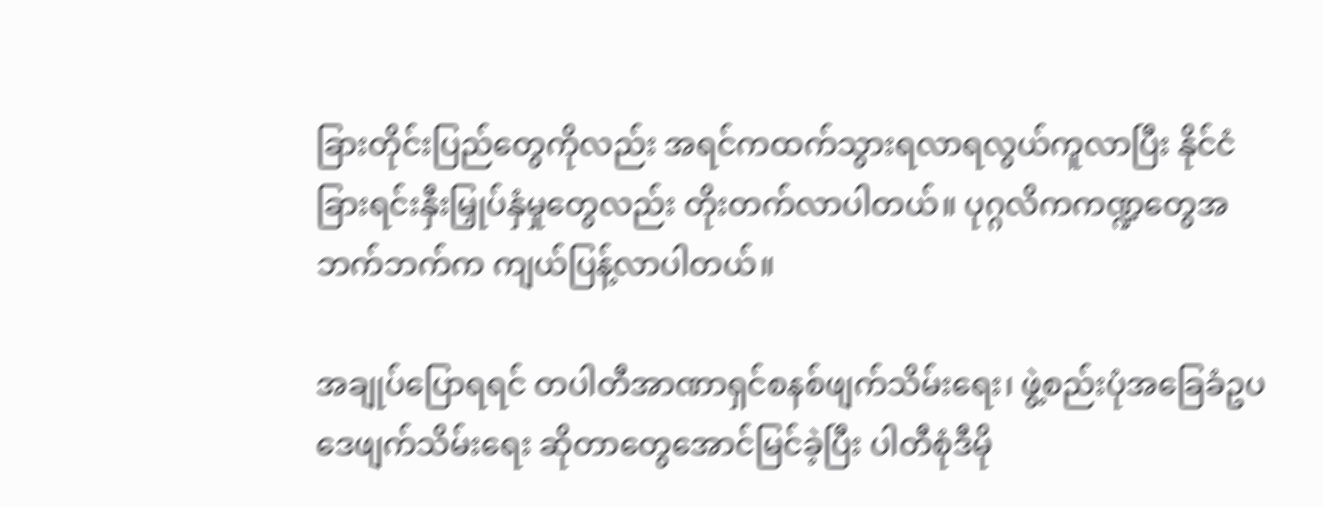ခြားတိုင်းပြည်တွေကိုလည်း အရင်ကထက်သွားရလာရလွယ်ကူလာပြီး နိုင်ငံခြားရင်းနှီးမြှုပ်နှံမှု‌တွေလည်း တိုးတက်လာပါတယ်။ ပုဂ္ဂလိကကဏ္ဍတွေအဘက်ဘက်က ကျယ်ပြန့်လာပါတယ်။

အချုပ်ပြောရရင် တပါတီအာဏာရှင်စနစ်ဖျက်သိမ်းရေး၊ ဖွဲ့စည်းပုံအခြေခံဥပဒေဖျက်သိမ်းရေး ဆိုတာတွေအောင်မြင်ခဲ့ပြီး ပါတီစုံဒီမို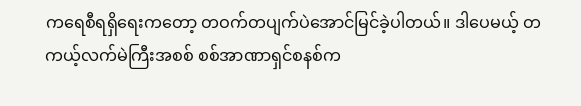ကရေစီရရှိရေးကတော့ တဝက်တပျက်ပဲအောင်မြင်ခဲ့ပါတယ်။ ဒါပေမယ့် တကယ့်လက်မဲကြီးအစစ် စစ်အာဏာရှင်စနစ်က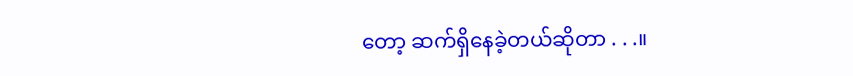တော့ ဆက်ရှိနေခဲ့တယ်ဆိုတာ . . .။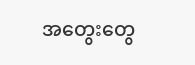အတွေးတွေ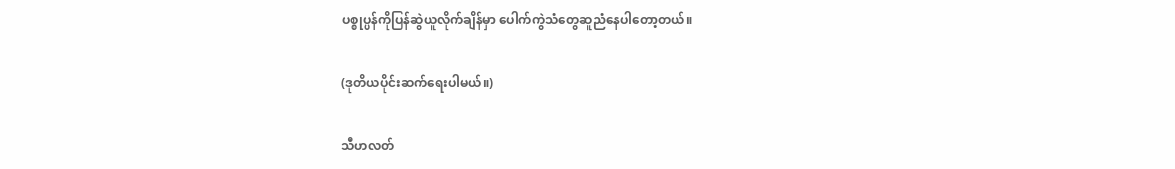ပစ္စုပ္ပန်ကိုပြန်ဆွဲယူလိုက်ချိန်မှာ ပေါက်ကွဲသံတွေဆူညံနေပါတော့တယ်။

(ဒုတိယပိုင်းဆက်‌ရေးပါမယ်။)

သီဟလတ်